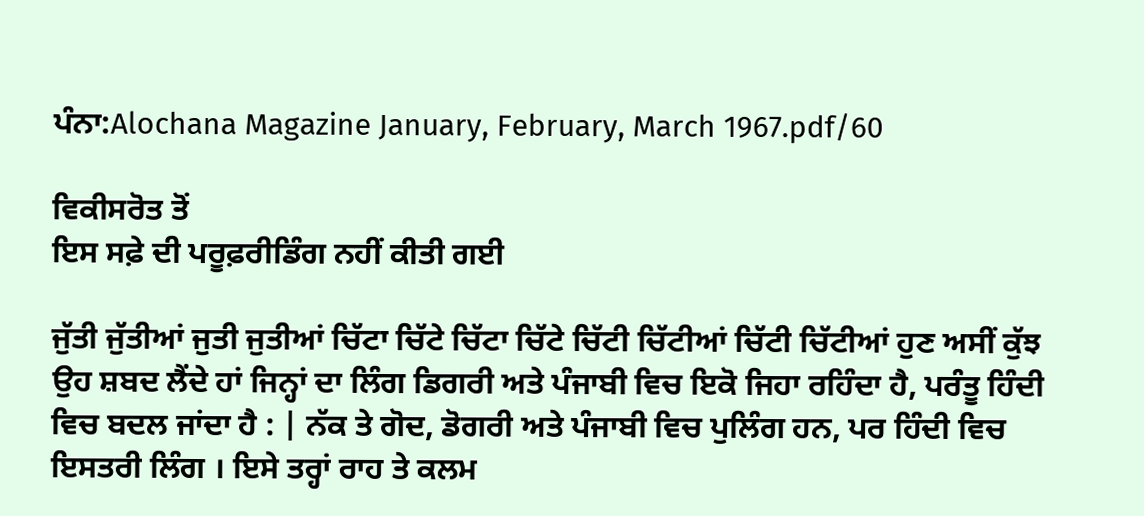ਪੰਨਾ:Alochana Magazine January, February, March 1967.pdf/60

ਵਿਕੀਸਰੋਤ ਤੋਂ
ਇਸ ਸਫ਼ੇ ਦੀ ਪਰੂਫ਼ਰੀਡਿੰਗ ਨਹੀਂ ਕੀਤੀ ਗਈ

ਜੁੱਤੀ ਜੁੱਤੀਆਂ ਜੁਤੀ ਜੁਤੀਆਂ ਚਿੱਟਾ ਚਿੱਟੇ ਚਿੱਟਾ ਚਿੱਟੇ ਚਿੱਟੀ ਚਿੱਟੀਆਂ ਚਿੱਟੀ ਚਿੱਟੀਆਂ ਹੁਣ ਅਸੀਂ ਕੁੱਝ ਉਹ ਸ਼ਬਦ ਲੈਂਦੇ ਹਾਂ ਜਿਨ੍ਹਾਂ ਦਾ ਲਿੰਗ ਡਿਗਰੀ ਅਤੇ ਪੰਜਾਬੀ ਵਿਚ ਇਕੋ ਜਿਹਾ ਰਹਿੰਦਾ ਹੈ, ਪਰੰਤੂ ਹਿੰਦੀ ਵਿਚ ਬਦਲ ਜਾਂਦਾ ਹੈ : | ਨੱਕ ਤੇ ਗੋਦ, ਡੋਗਰੀ ਅਤੇ ਪੰਜਾਬੀ ਵਿਚ ਪੁਲਿੰਗ ਹਨ, ਪਰ ਹਿੰਦੀ ਵਿਚ ਇਸਤਰੀ ਲਿੰਗ । ਇਸੇ ਤਰ੍ਹਾਂ ਰਾਹ ਤੇ ਕਲਮ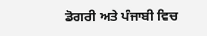ਡੋਗਰੀ ਅਤੇ ਪੰਜਾਬੀ ਵਿਚ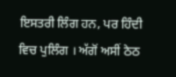ਇਸਤਰੀ ਲਿੰਗ ਹਨ, ਪਰ ਹਿੰਦੀ ਵਿਚ ਪੁਲਿੰਗ । ਅੱਗੋਂ ਅਸੀਂ ਠੇਠ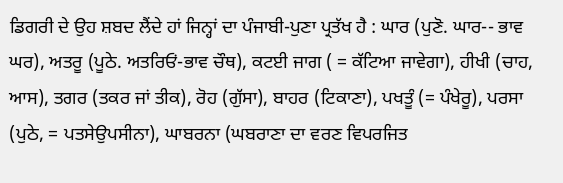ਡਿਗਰੀ ਦੇ ਉਹ ਸ਼ਬਦ ਲੈਂਦੇ ਹਾਂ ਜਿਨ੍ਹਾਂ ਦਾ ਪੰਜਾਬੀ-ਪੁਣਾ ਪ੍ਰਤੱਖ ਹੈ : ਘਾਰ (ਪੁਣੋ. ਘਾਰ-- ਭਾਵ ਘਰ), ਅਤਰੂ (ਪੂਠੇ. ਅਤਰਿਓਂ-ਭਾਵ ਚੌਥ), ਕਟਈ ਜਾਗ ( = ਕੱਟਿਆ ਜਾਵੇਗਾ), ਹੀਖੀ (ਚਾਹ, ਆਸ), ਤਗਰ (ਤਕਰ ਜਾਂ ਤੀਕ), ਰੋਹ (ਗੁੱਸਾ), ਬਾਹਰ (ਟਿਕਾਣਾ), ਪਖਤੂੰ (= ਪੰਖੇਰੂ), ਪਰਸਾ (ਪੁਠੇ, = ਪਤਸੇਉਪਸੀਨਾ), ਘਾਬਰਨਾ (ਘਬਰਾਣਾ ਦਾ ਵਰਣ ਵਿਪਰਜਿਤ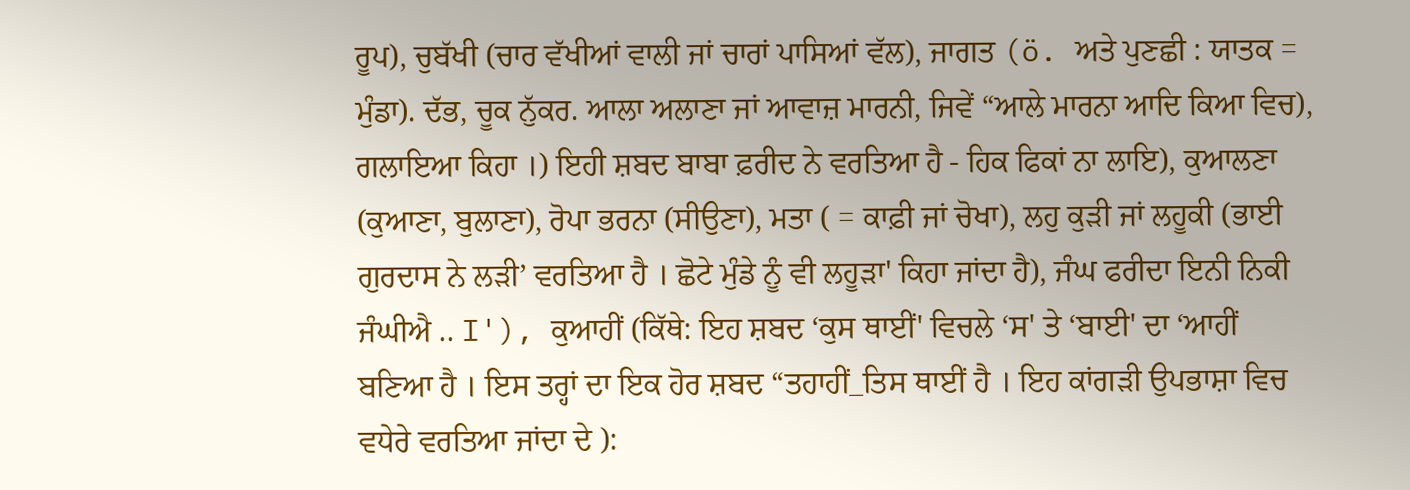ਰੂਪ), ਚੁਬੱਖੀ (ਚਾਰ ਵੱਖੀਆਂ ਵਾਲੀ ਜਾਂ ਚਾਰਾਂ ਪਾਸਿਆਂ ਵੱਲ), ਜਾਗਤ (ö. ਅਤੇ ਪੁਣਛੀ : ਯਾਤਕ = ਮੁੰਡਾ). ਦੱਭ, ਚੂਕ ਨੁੱਕਰ. ਆਲਾ ਅਲਾਣਾ ਜਾਂ ਆਵਾਜ਼ ਮਾਰਨੀ, ਜਿਵੇਂ “ਆਲੇ ਮਾਰਨਾ ਆਦਿ ਕਿਆ ਵਿਚ), ਗਲਾਇਆ ਕਿਹਾ ।) ਇਹੀ ਸ਼ਬਦ ਬਾਬਾ ਫ਼ਰੀਦ ਨੇ ਵਰਤਿਆ ਹੈ - ਹਿਕ ਫਿਕਾਂ ਨਾ ਲਾਇ), ਕੁਆਲਣਾ (ਕੁਆਣਾ, ਬੁਲਾਣਾ), ਰੋਪਾ ਭਰਨਾ (ਸੀਉਣਾ), ਮਤਾ ( = ਕਾਫ਼ੀ ਜਾਂ ਚੋਖਾ), ਲਹੁ ਕੁੜੀ ਜਾਂ ਲਹੂਕੀ (ਭਾਈ ਗੁਰਦਾਸ ਨੇ ਲੜੀ’ ਵਰਤਿਆ ਹੈ । ਛੋਟੇ ਮੁੰਡੇ ਨੂੰ ਵੀ ਲਹੂੜਾ' ਕਿਹਾ ਜਾਂਦਾ ਹੈ), ਜੰਘ ਫਰੀਦਾ ਇਨੀ ਨਿਕੀ ਜੰਘੀਐ .. I'), ਕੁਆਹੀਂ (ਕਿੱਥੇ: ਇਹ ਸ਼ਬਦ ‘ਕੁਸ ਥਾਈਂ' ਵਿਚਲੇ ‘ਸ' ਤੇ ‘ਬਾਈ' ਦਾ ‘ਆਹੀਂ ਬਣਿਆ ਹੈ । ਇਸ ਤਰ੍ਹਾਂ ਦਾ ਇਕ ਹੋਰ ਸ਼ਬਦ “ਤਹਾਹੀਂ_ਤਿਸ ਥਾਈਂ ਹੈ । ਇਹ ਕਾਂਗੜੀ ਉਪਭਾਸ਼ਾ ਵਿਚ ਵਧੇਰੇ ਵਰਤਿਆ ਜਾਂਦਾ ਦੇ ):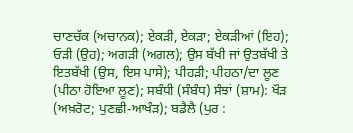ਚਾਣਚੱਕ (ਅਚਾਨਕ); ਏਕੜੀ, ਏਕੜਾ; ਏਕੜੀਆਂ (ਇਹ); ਓੜੀ (ਉਹ); ਅਗੜੀ (ਅਗਲ); ਉਸ ਬੱਖੀ ਜਾਂ ਉਤਬੱਖੀ ਤੇ ਇਤਬੱਖੀ (ਉਸ, ਇਸ ਪਾਸੇ); ਪੀਹੜੀ; ਪੀਹਠਾ/ਦਾ ਲੂਣ (ਪੀਠਾ ਹੋਇਆ ਲੂਣ); ਸਬੰਧੀ (ਸੰਬੰਧ) ਸੰਝਾਂ (ਸ਼ਾਮ): ਖੌੜ (ਅਖ਼ਰੋਟ; ਪੁਣਛੀ-ਆਖੰੜ); ਬਡੈਲੈ (ਪੁਰ :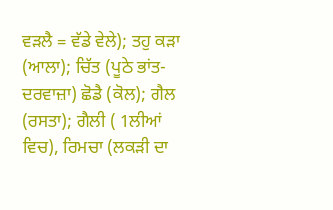ਵੜਲੈ = ਵੱਡੇ ਵੇਲੇ); ਤਹੁ ਕੜਾ (ਆਲਾ); ਚਿੱਤ (ਪੂਠੇ ਭਾਂਤ-ਦਰਵਾਜ਼ਾ) ਛੋਡੈ (ਕੋਲ); ਗੈਲ (ਰਸਤਾ); ਗੈਲੀ ( 1ਲੀਆਂ ਵਿਚ), ਰਿਮਚਾ (ਲਕੜੀ ਦਾ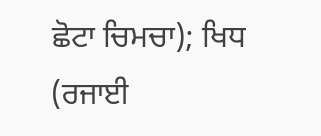ਛੋਟਾ ਚਿਮਚਾ); ਖਿਧ (ਰਜਾਈ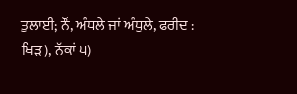ਤੁਲਾਈ; ਨੌਂ, ਅੰਧਲੇ ਜਾਂ ਅੰਧੁਲੇ, ਫਰੀਦ : ਖਿੜ), ਨੱਕਾਂ ੫)